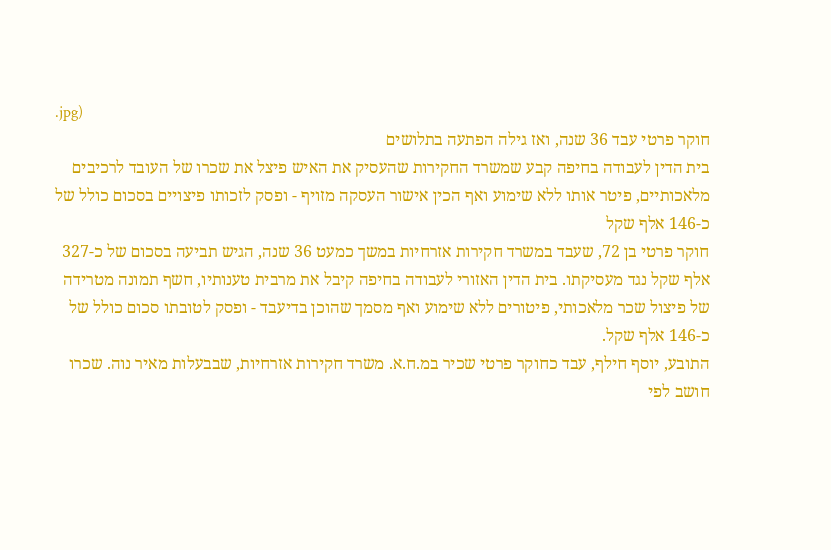.jpg)
חוקר פרטי עבד 36 שנה, ואז גילה הפתעה בתלושים
בית הדין לעבודה בחיפה קבע שמשרד החקירות שהעסיק את האיש פיצל את שכרו של העובד לרכיבים מלאכותיים, פיטר אותו ללא שימוע ואף הכין אישור העסקה מזויף - ופסק לזכותו פיצויים בסכום כולל של כ-146 אלף שקל
חוקר פרטי בן 72, שעבד במשרד חקירות אזרחיות במשך כמעט 36 שנה, הגיש תביעה בסכום של כ-327 אלף שקל נגד מעסיקתו. בית הדין האזורי לעבודה בחיפה קיבל את מרבית טענותיו, חשף תמונה מטרידה של פיצול שכר מלאכותי, פיטורים ללא שימוע ואף מסמך שהוכן בדיעבד - ופסק לטובתו סכום כולל של כ-146 אלף שקל.
התובע, יוסף חילף, עבד כחוקר פרטי שכיר במ.ח.א. משרד חקירות אזרחיות, שבבעלות מאיר נוה. שכרו חושב לפי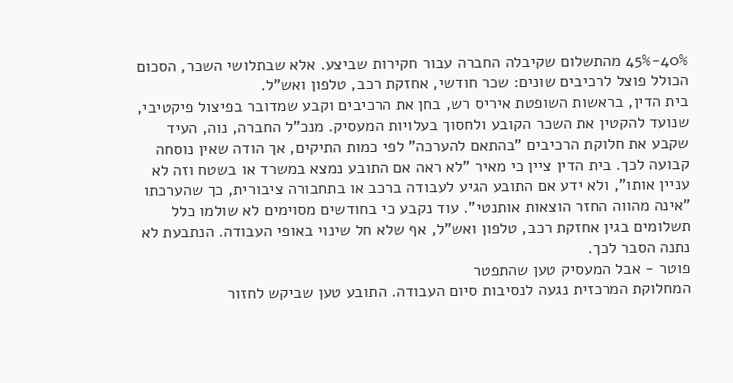40%-45% מהתשלום שקיבלה החברה עבור חקירות שביצע. אלא שבתלושי השכר, הסכום הכולל פוצל לרכיבים שונים: שכר חודשי, אחזקת רכב, טלפון ואש"ל.
בית הדין, בראשות השופטת איריס רש, בחן את הרכיבים וקבע שמדובר בפיצול פיקטיבי, שנועד להקטין את השכר הקובע ולחסוך בעלויות המעסיק. מנכ"ל החברה, נוה, העיד שקבע את חלוקת הרכיבים "בהתאם להערכה" לפי כמות התיקים, אך הודה שאין נוסחה קבועה לכך. בית הדין ציין כי מאיר "לא ראה אם התובע נמצא במשרד או בשטח וזה לא עניין אותו", ולא ידע אם התובע הגיע לעבודה ברכב או בתחבורה ציבורית, כך שהערכתו "אינה מהווה החזר הוצאות אותנטי". עוד נקבע כי בחודשים מסוימים לא שולמו כלל תשלומים בגין אחזקת רכב, טלפון ואש"ל, אף שלא חל שינוי באופי העבודה. הנתבעת לא נתנה הסבר לכך.
פוטר - אבל המעסיק טען שהתפטר
המחלוקת המרכזית נגעה לנסיבות סיום העבודה. התובע טען שביקש לחזור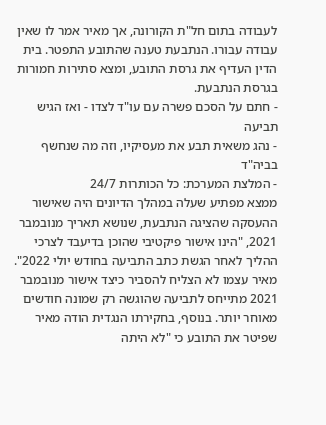לעבודה בתום חל"ת הקורונה, אך מאיר אמר לו שאין עבודה עבורו. הנתבעת טענה שהתובע התפטר. בית הדין העדיף את גרסת התובע, ומצא סתירות חמורות בגרסת הנתבעת.
- חתם על הסכם פשרה עם עו"ד לצדו - ואז הגיש תביעה
- נהג משאית תבע את מעסיקיו, וזה מה שנחשף בביה"ד
- המלצת המערכת: כל הכותרות 24/7
ממצא מפתיע שעלה במהלך הדיונים היה שאישור ההעסקה שהציגה הנתבעת, שנושא תאריך מנובמבר 2021, "הינו אישור פיקטיבי שהוכן בדיעבד לצרכי ההליך לאחר הגשת כתב התביעה בחודש יולי 2022". מאיר עצמו לא הצליח להסביר כיצד אישור מנובמבר 2021 מתייחס לתביעה שהוגשה רק שמונה חודשים מאוחר יותר. בנוסף, בחקירתו הנגדית הודה מאיר שפיטר את התובע כי "לא היתה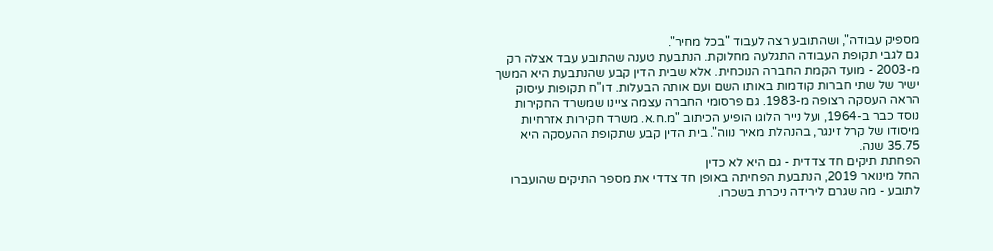מספיק עבודה", ושהתובע רצה לעבוד "בכל מחיר".
גם לגבי תקופת העבודה התגלעה מחלוקת. הנתבעת טענה שהתובע עבד אצלה רק מ-2003 - מועד הקמת החברה הנוכחית. אלא שבית הדין קבע שהנתבעת היא המשך ישיר של שתי חברות קודמות באותו השם ועם אותה הבעלות. דו"ח תקופות עיסוק הראה העסקה רצופה מ-1983. גם פרסומי החברה עצמה ציינו שמשרד החקירות נוסד כבר ב-1964, ועל נייר הלוגו הופיע הכיתוב "מ.ח.א. משרד חקירות אזרחיות מיסודו של קרל זינגר, בהנהלת מאיר נווה". בית הדין קבע שתקופת ההעסקה היא 35.75 שנה.
הפחתת תיקים חד צדדית - גם היא לא כדין
החל מינואר 2019, הנתבעת הפחיתה באופן חד צדדי את מספר התיקים שהועברו לתובע - מה שגרם לירידה ניכרת בשכרו.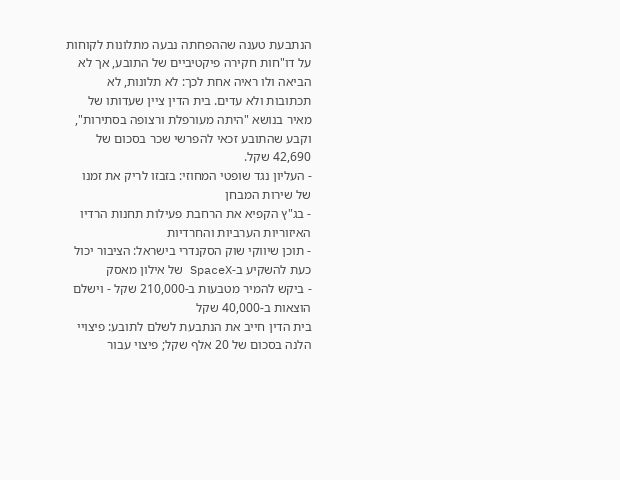הנתבעת טענה שההפחתה נבעה מתלונות לקוחות על דו"חות חקירה פיקטיביים של התובע, אך לא הביאה ולו ראיה אחת לכך: לא תלונות, לא תכתובות ולא עדים. בית הדין ציין שעדותו של מאיר בנושא "היתה מעורפלת ורצופה בסתירות", וקבע שהתובע זכאי להפרשי שכר בסכום של 42,690 שקל.
- העליון נגד שופטי המחוזי: בזבזו לריק את זמנו של שירות המבחן
- בג"ץ הקפיא את הרחבת פעילות תחנות הרדיו האיזוריות הערביות והחרדיות
- תוכן שיווקי שוק הסקנדרי בישראל: הציבור יכול כעת להשקיע ב-SpaceX של אילון מאסק
- ביקש להמיר מטבעות ב-210,000 שקל - וישלם הוצאות ב-40,000 שקל
בית הדין חייב את הנתבעת לשלם לתובע: פיצויי הלנה בסכום של 20 אלף שקל; פיצוי עבור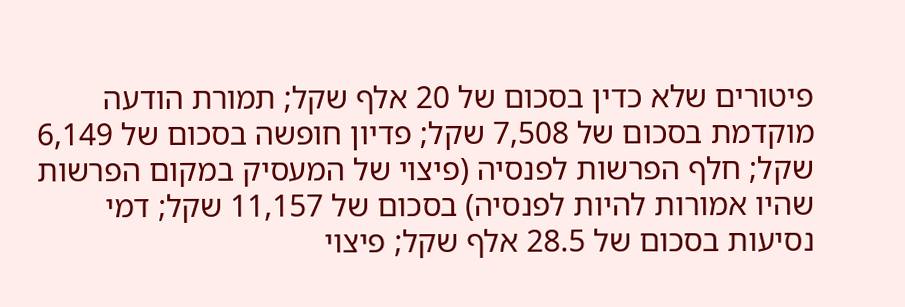פיטורים שלא כדין בסכום של 20 אלף שקל; תמורת הודעה מוקדמת בסכום של 7,508 שקל; פדיון חופשה בסכום של 6,149 שקל; חלף הפרשות לפנסיה (פיצוי של המעסיק במקום הפרשות שהיו אמורות להיות לפנסיה) בסכום של 11,157 שקל; דמי נסיעות בסכום של 28.5 אלף שקל; פיצוי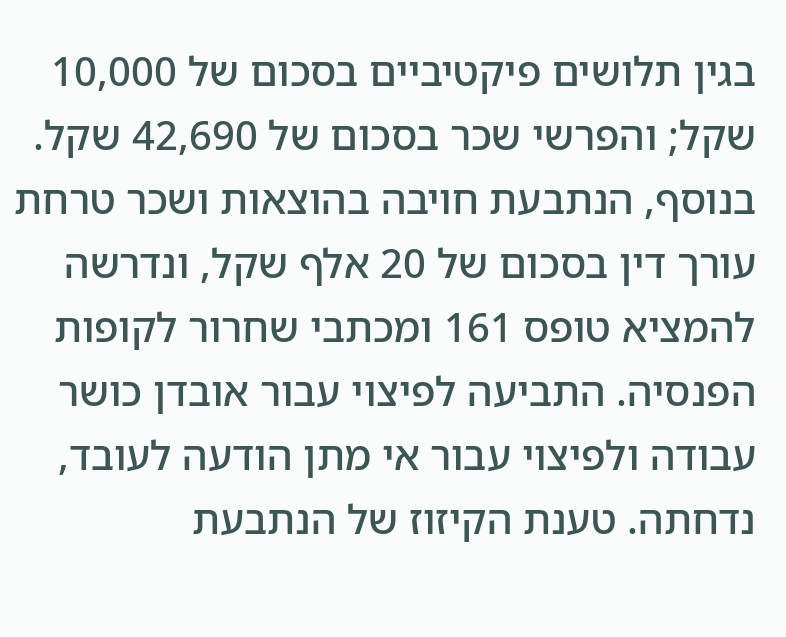בגין תלושים פיקטיביים בסכום של 10,000 שקל; והפרשי שכר בסכום של 42,690 שקל. בנוסף, הנתבעת חויבה בהוצאות ושכר טרחת עורך דין בסכום של 20 אלף שקל, ונדרשה להמציא טופס 161 ומכתבי שחרור לקופות הפנסיה. התביעה לפיצוי עבור אובדן כושר עבודה ולפיצוי עבור אי מתן הודעה לעובד, נדחתה. טענת הקיזוז של הנתבעת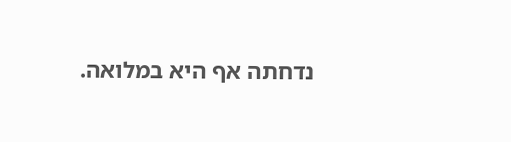נדחתה אף היא במלואה.